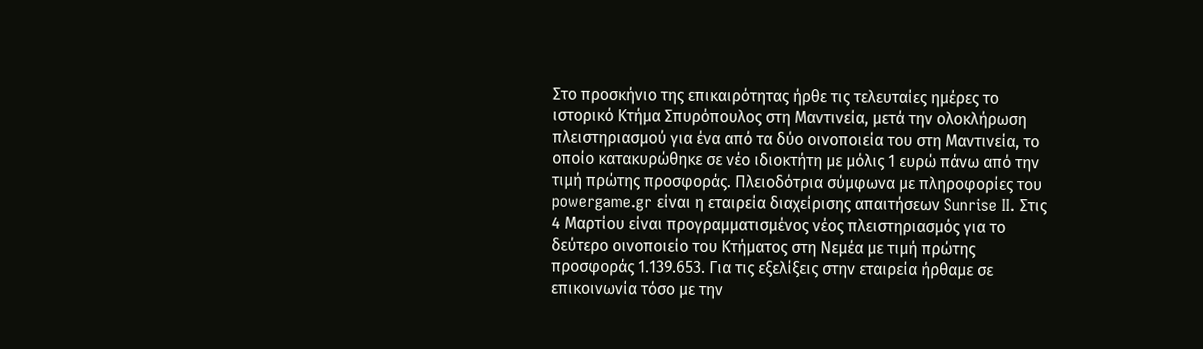Στο προσκήνιο της επικαιρότητας ήρθε τις τελευταίες ημέρες το ιστορικό Κτήμα Σπυρόπουλος στη Μαντινεία, μετά την ολοκλήρωση πλειστηριασμού για ένα από τα δύο οινοποιεία του στη Μαντινεία, το οποίο κατακυρώθηκε σε νέο ιδιοκτήτη με μόλις 1 ευρώ πάνω από την τιμή πρώτης προσφοράς. Πλειοδότρια σύμφωνα με πληροφορίες του powergame.gr είναι η εταιρεία διαχείρισης απαιτήσεων Sunrise II. Στις 4 Μαρτίου είναι προγραμματισμένος νέος πλειστηριασμός για το δεύτερο οινοποιείο του Κτήματος στη Νεμέα με τιμή πρώτης προσφοράς 1.139.653. Για τις εξελίξεις στην εταιρεία ήρθαμε σε επικοινωνία τόσο με την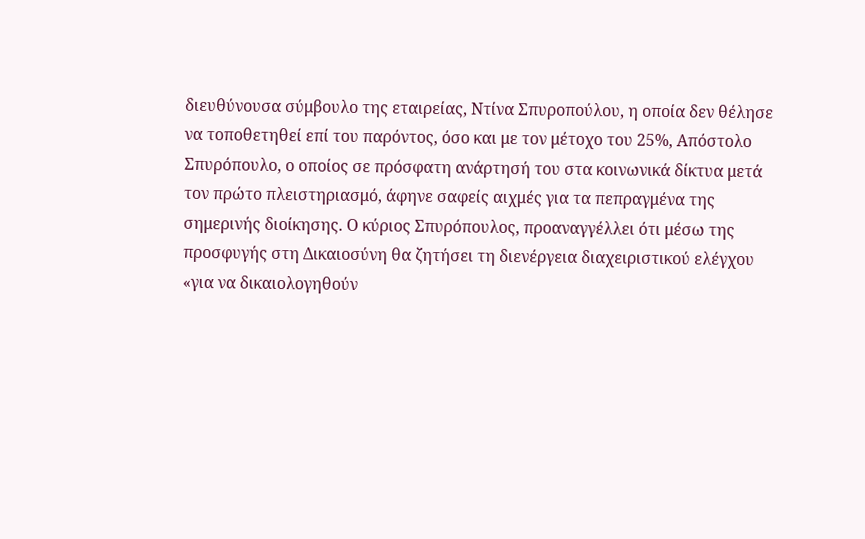διευθύνουσα σύμβουλο της εταιρείας, Ντίνα Σπυροπούλου, η οποία δεν θέλησε να τοποθετηθεί επί του παρόντος, όσο και με τον μέτοχο του 25%, Απόστολο Σπυρόπουλο, ο οποίος σε πρόσφατη ανάρτησή του στα κοινωνικά δίκτυα μετά τον πρώτο πλειστηριασμό, άφηνε σαφείς αιχμές για τα πεπραγμένα της σημερινής διοίκησης. Ο κύριος Σπυρόπουλος, προαναγγέλλει ότι μέσω της προσφυγής στη Δικαιοσύνη θα ζητήσει τη διενέργεια διαχειριστικού ελέγχου «για να δικαιολογηθούν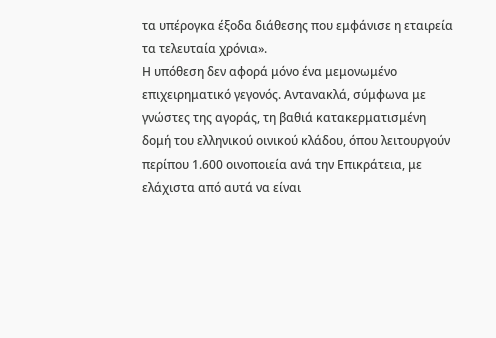τα υπέρογκα έξοδα διάθεσης που εμφάνισε η εταιρεία τα τελευταία χρόνια».
Η υπόθεση δεν αφορά μόνο ένα μεμονωμένο επιχειρηματικό γεγονός. Αντανακλά, σύμφωνα με γνώστες της αγοράς, τη βαθιά κατακερματισμένη δομή του ελληνικού οινικού κλάδου, όπου λειτουργούν περίπου 1.600 οινοποιεία ανά την Επικράτεια, με ελάχιστα από αυτά να είναι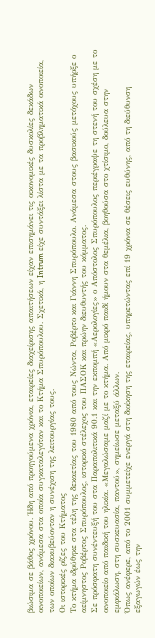βιώσιμα σε βάθος χρόνου. Ήδη από προηγούμενα χρόνια, εταιρείες διαχείρισης απαιτήσεων είχαν επισημάνει τις οικονομικές δυσκολίες δεκάδων οινοποιείων, ανάμεσα στα οποία συγκαταλεγόταν και το Κτήμα Σπυρόπουλου. Σχετικά, η Intrum είχε συντάξει λίστα με τα προβληματικά οινοποιεία, των οποίων διακυβεύονταν η συνέχιση της λειτουργίας τους.
Οι ιστορικές ρίζες του Κτήματος
Το κτήμα ιδρύθηκε στα τέλη της δεκαετίας του 1980 από τους Νώντα, Ροβέρτο και Γιάννη Σπυρόπουλο. Ανάμεσα στους βασικούς μετόχους υπήρξε ο αείμνηστος Ροβέρτος Σπυρόπουλος, ιστορικό στέλεχος του ΠΑΣΟΚ και πρώην διευθυντής του κόμματος.
Σε πρόσφατη συνέντευξή του στα Παραπολιτικά 90.1 και την εκπομπή «Αερολογίες» ο Απόστολος Σπυρόπουλος περιέγραψε τη στενή του σχέση με το οινοποιείο από παιδική του ηλικία. «Μεγαλώσαμε μαζί με το κτήμα. Από μικρό παιδί ήμουν στα θεμέλια, βοηθούσα στο χτίσιμο, δούλευα στην εμφιάλωση, στη συσκευασία, παντού», σημείωσε μεταξύ άλλων.
Όπως ανέφερε, από το 2001 συμμετείχε ενεργά στη διοίκηση της εταιρείας, υπηρετώντας επί 19 χρόνια σε θέσεις ευθύνης, από τη διεύθυνση εξαγωγών έως την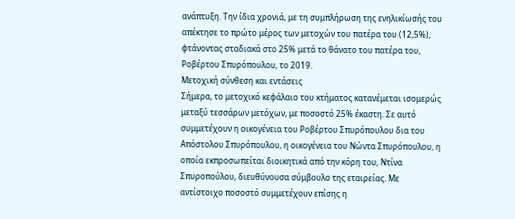ανάπτυξη. Την ίδια χρονιά, με τη συμπλήρωση της ενηλικίωσής του απέκτησε το πρώτο μέρος των μετοχών του πατέρα του (12,5%), φτάνοντας σταδιακά στο 25% μετά το θάνατο του πατέρα του, Ροβέρτου Σπυρόπουλου, το 2019.
Μετοχική σύνθεση και εντάσεις
Σήμερα, το μετοχικό κεφάλαιο του κτήματος κατανέμεται ισομερώς μεταξύ τεσσάρων μετόχων, με ποσοστό 25% έκαστη. Σε αυτό συμμετέχουν η οικογένεια του Ροβέρτου Σπυρόπουλου δια του Απόστολου Σπυρόπουλου, η οικογένεια του Νώντα Σπυρόπουλου, η οποία εκπροσωπείται διοικητικά από την κόρη του, Ντίνα Σπυροπούλου, διευθύνουσα σύμβουλο της εταιρείας. Με αντίστοιχο ποσοστό συμμετέχουν επίσης η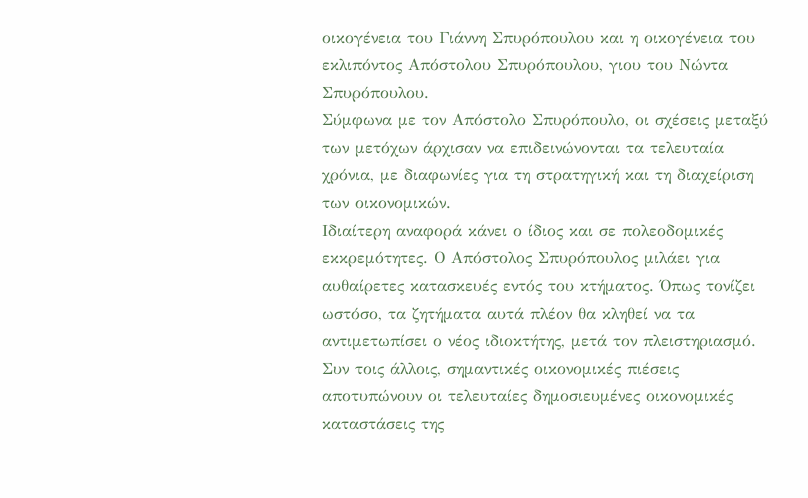οικογένεια του Γιάννη Σπυρόπουλου και η οικογένεια του εκλιπόντος Απόστολου Σπυρόπουλου, γιου του Νώντα Σπυρόπουλου.
Σύμφωνα με τον Απόστολο Σπυρόπουλο, οι σχέσεις μεταξύ των μετόχων άρχισαν να επιδεινώνονται τα τελευταία χρόνια, με διαφωνίες για τη στρατηγική και τη διαχείριση των οικονομικών.
Ιδιαίτερη αναφορά κάνει ο ίδιος και σε πολεοδομικές εκκρεμότητες. Ο Απόστολος Σπυρόπουλος μιλάει για αυθαίρετες κατασκευές εντός του κτήματος. Όπως τονίζει ωστόσο, τα ζητήματα αυτά πλέον θα κληθεί να τα αντιμετωπίσει ο νέος ιδιοκτήτης, μετά τον πλειστηριασμό.
Συν τοις άλλοις, σημαντικές οικονομικές πιέσεις αποτυπώνουν οι τελευταίες δημοσιευμένες οικονομικές καταστάσεις της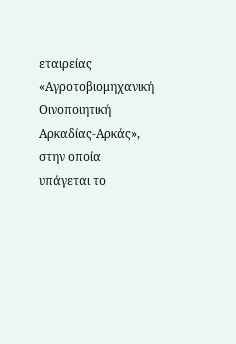εταιρείας «Αγροτοβιομηχανική Οινοποιητική Αρκαδίας-Αρκάς», στην οποία υπάγεται το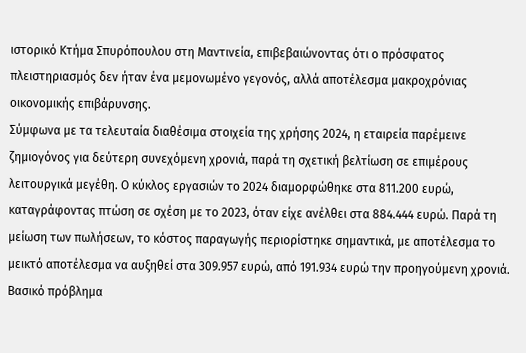ιστορικό Κτήμα Σπυρόπουλου στη Μαντινεία, επιβεβαιώνοντας ότι ο πρόσφατος πλειστηριασμός δεν ήταν ένα μεμονωμένο γεγονός, αλλά αποτέλεσμα μακροχρόνιας οικονομικής επιβάρυνσης.
Σύμφωνα με τα τελευταία διαθέσιμα στοιχεία της χρήσης 2024, η εταιρεία παρέμεινε ζημιογόνος για δεύτερη συνεχόμενη χρονιά, παρά τη σχετική βελτίωση σε επιμέρους λειτουργικά μεγέθη. Ο κύκλος εργασιών το 2024 διαμορφώθηκε στα 811.200 ευρώ, καταγράφοντας πτώση σε σχέση με το 2023, όταν είχε ανέλθει στα 884.444 ευρώ. Παρά τη μείωση των πωλήσεων, το κόστος παραγωγής περιορίστηκε σημαντικά, με αποτέλεσμα το μεικτό αποτέλεσμα να αυξηθεί στα 309.957 ευρώ, από 191.934 ευρώ την προηγούμενη χρονιά. Βασικό πρόβλημα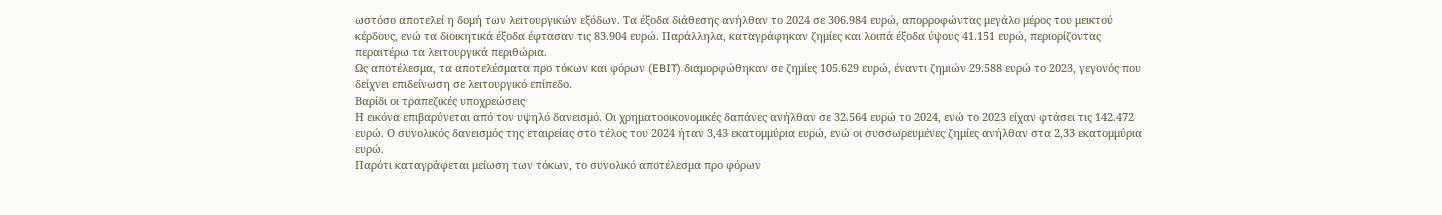ωστόσο αποτελεί η δομή των λειτουργικών εξόδων. Τα έξοδα διάθεσης ανήλθαν το 2024 σε 306.984 ευρώ, απορροφώντας μεγάλο μέρος του μεικτού κέρδους, ενώ τα διοικητικά έξοδα έφτασαν τις 83.904 ευρώ. Παράλληλα, καταγράφηκαν ζημίες και λοιπά έξοδα ύψους 41.151 ευρώ, περιορίζοντας περαιτέρω τα λειτουργικά περιθώρια.
Ως αποτέλεσμα, τα αποτελέσματα προ τόκων και φόρων (EBIT) διαμορφώθηκαν σε ζημίες 105.629 ευρώ, έναντι ζημιών 29.588 ευρώ το 2023, γεγονός που δείχνει επιδείνωση σε λειτουργικό επίπεδο.
Βαρίδι οι τραπεζικές υποχρεώσεις
Η εικόνα επιβαρύνεται από τον υψηλό δανεισμό. Οι χρηματοοικονομικές δαπάνες ανήλθαν σε 32.564 ευρώ το 2024, ενώ το 2023 είχαν φτάσει τις 142.472 ευρώ. Ο συνολικός δανεισμός της εταιρείας στο τέλος του 2024 ήταν 3,43 εκατομμύρια ευρώ, ενώ οι συσσωρευμένες ζημίες ανήλθαν στα 2,33 εκατομμύρια ευρώ.
Παρότι καταγράφεται μείωση των τόκων, το συνολικό αποτέλεσμα προ φόρων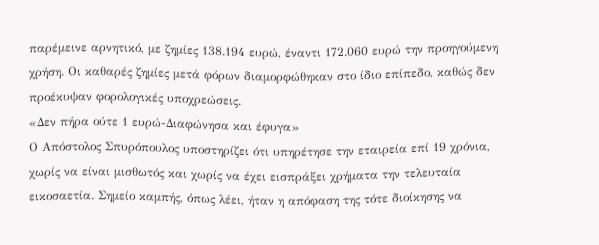παρέμεινε αρνητικό, με ζημίες 138.194 ευρώ, έναντι 172.060 ευρώ την προηγούμενη χρήση. Οι καθαρές ζημίες μετά φόρων διαμορφώθηκαν στο ίδιο επίπεδο, καθώς δεν προέκυψαν φορολογικές υποχρεώσεις.
«Δεν πήρα ούτε 1 ευρώ-Διαφώνησα και έφυγα»
Ο Απόστολος Σπυρόπουλος υποστηρίζει ότι υπηρέτησε την εταιρεία επί 19 χρόνια, χωρίς να είναι μισθωτός και χωρίς να έχει εισπράξει χρήματα την τελευταία εικοσαετία. Σημείο καμπής, όπως λέει, ήταν η απόφαση της τότε διοίκησης να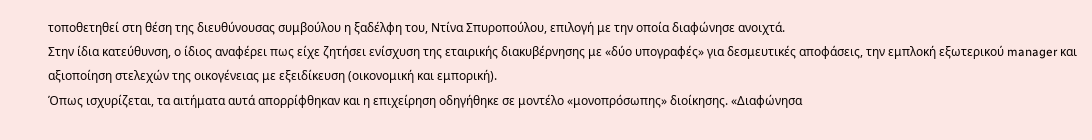τοποθετηθεί στη θέση της διευθύνουσας συμβούλου η ξαδέλφη του, Ντίνα Σπυροπούλου, επιλογή με την οποία διαφώνησε ανοιχτά.
Στην ίδια κατεύθυνση, ο ίδιος αναφέρει πως είχε ζητήσει ενίσχυση της εταιρικής διακυβέρνησης με «δύο υπογραφές» για δεσμευτικές αποφάσεις, την εμπλοκή εξωτερικού manager και αξιοποίηση στελεχών της οικογένειας με εξειδίκευση (οικονομική και εμπορική).
Όπως ισχυρίζεται, τα αιτήματα αυτά απορρίφθηκαν και η επιχείρηση οδηγήθηκε σε μοντέλο «μονοπρόσωπης» διοίκησης. «Διαφώνησα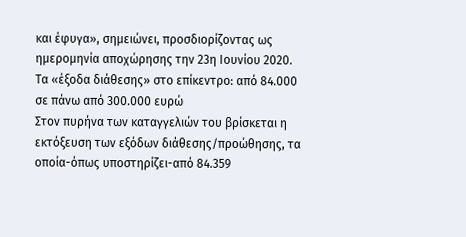και έφυγα», σημειώνει, προσδιορίζοντας ως ημερομηνία αποχώρησης την 23η Ιουνίου 2020.
Τα «έξοδα διάθεσης» στο επίκεντρο: από 84.000 σε πάνω από 300.000 ευρώ
Στον πυρήνα των καταγγελιών του βρίσκεται η εκτόξευση των εξόδων διάθεσης/προώθησης, τα οποία-όπως υποστηρίζει-από 84.359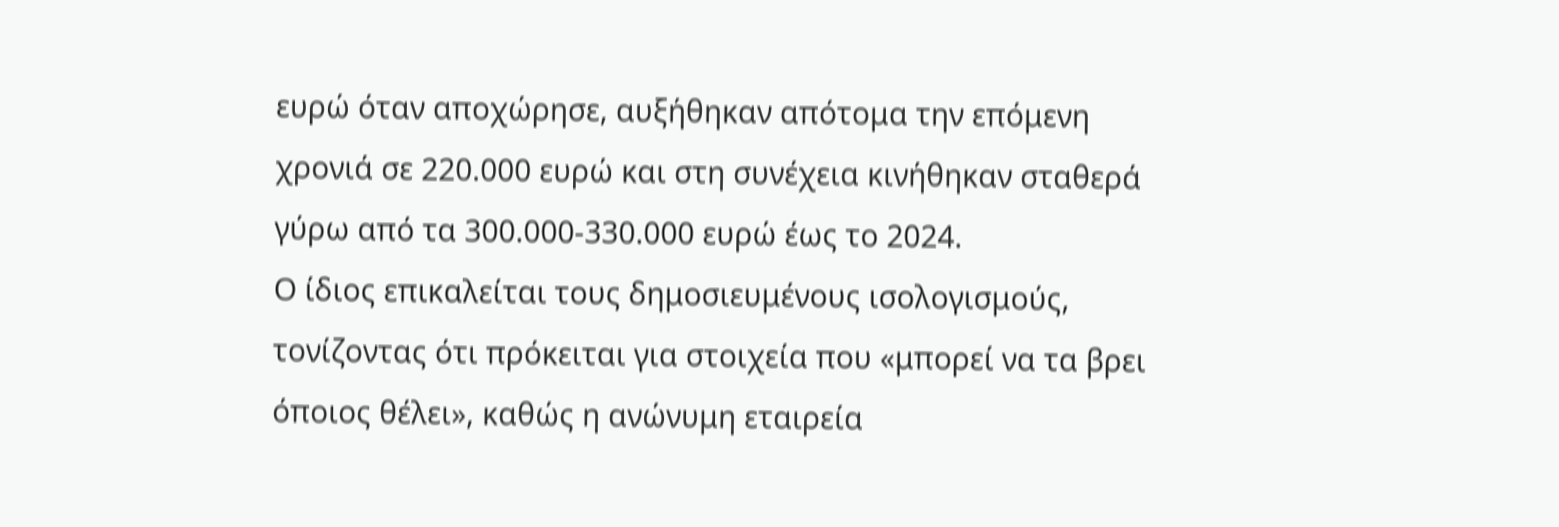ευρώ όταν αποχώρησε, αυξήθηκαν απότομα την επόμενη χρονιά σε 220.000 ευρώ και στη συνέχεια κινήθηκαν σταθερά γύρω από τα 300.000-330.000 ευρώ έως το 2024.
Ο ίδιος επικαλείται τους δημοσιευμένους ισολογισμούς, τονίζοντας ότι πρόκειται για στοιχεία που «μπορεί να τα βρει όποιος θέλει», καθώς η ανώνυμη εταιρεία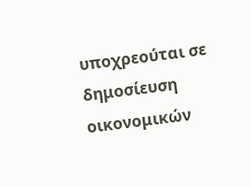υποχρεούται σε δημοσίευση οικονομικών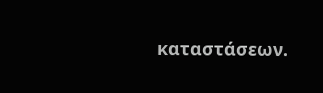καταστάσεων.